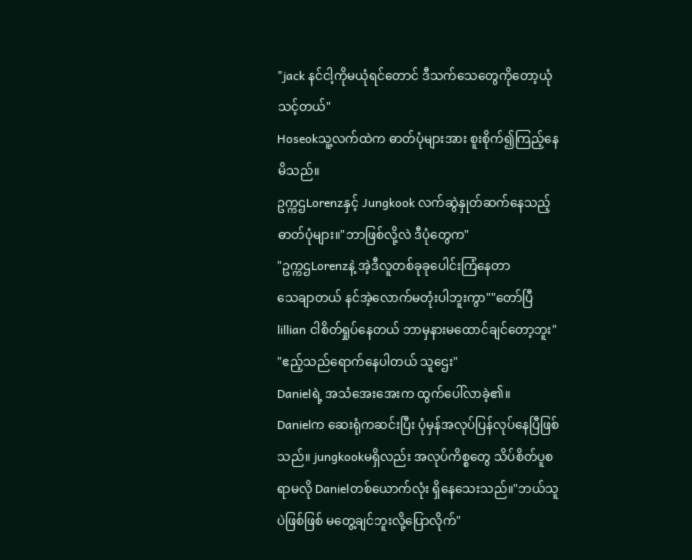"jack နင်ငါ့ကိုမယုံရင်တောင် ဒီသက်သေတွေကိုတော့ယုံသင့်တယ်"
Hoseokသူ့လက်ထဲက ဓာတ်ပုံများအား စူးစိုက်၍ကြည့်နေမိသည်။
ဥက္ကဌLorenzနှင့် Jungkook လက်ဆွဲနှုတ်ဆက်နေသည့်ဓာတ်ပုံများ။"ဘာဖြစ်လို့လဲ ဒီပုံတွေက"
"ဥက္ကဌLorenzနဲ့ အဲ့ဒီလူတစ်ခုခုပေါင်းကြံနေတာ
သေချာတယ် နင်အဲ့လောက်မတုံးပါဘူးကွာ""တော်ပြီ lillian ငါစိတ်ရှုပ်နေတယ် ဘာမှနားမထောင်ချင်တော့ဘူး"
"ဧည့်သည်ရောက်နေပါတယ် သူဌေး"
Danielရဲ့ အသံအေးအေးက ထွက်ပေါ်လာခဲ့၏။
Danielက ဆေးရုံကဆင်းပြီး ပုံမှန်အလုပ်ပြန်လုပ်နေပြီဖြစ်သည်။ jungkookမရှိလည်း အလုပ်ကိစ္စတွေ သိပ်စိတ်ပူစရာမလို Danielတစ်ယောက်လုံး ရှိနေသေးသည်။"ဘယ်သူပဲဖြစ်ဖြစ် မတွေ့ချင်ဘူးလို့ပြောလိုက်"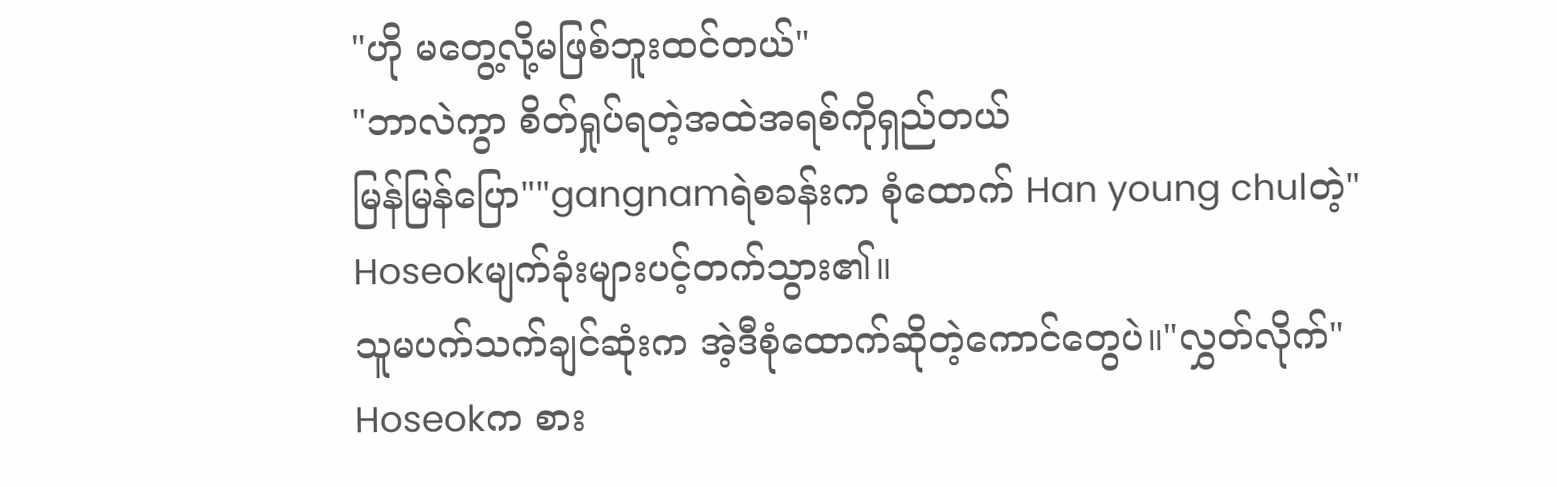"ဟို မတွေ့လို့မဖြစ်ဘူးထင်တယ်"
"ဘာလဲကွာ စိတ်ရှုပ်ရတဲ့အထဲအရစ်ကိုရှည်တယ်
မြန်မြန်ပြော""gangnamရဲစခန်းက စုံထောက် Han young chulတဲ့"
Hoseokမျက်ခုံးများပင့်တက်သွား၏။
သူမပက်သက်ချင်ဆုံးက အဲ့ဒီစုံထောက်ဆိုတဲ့ကောင်တွေပဲ။"လွှတ်လိုက်"
Hoseokက စား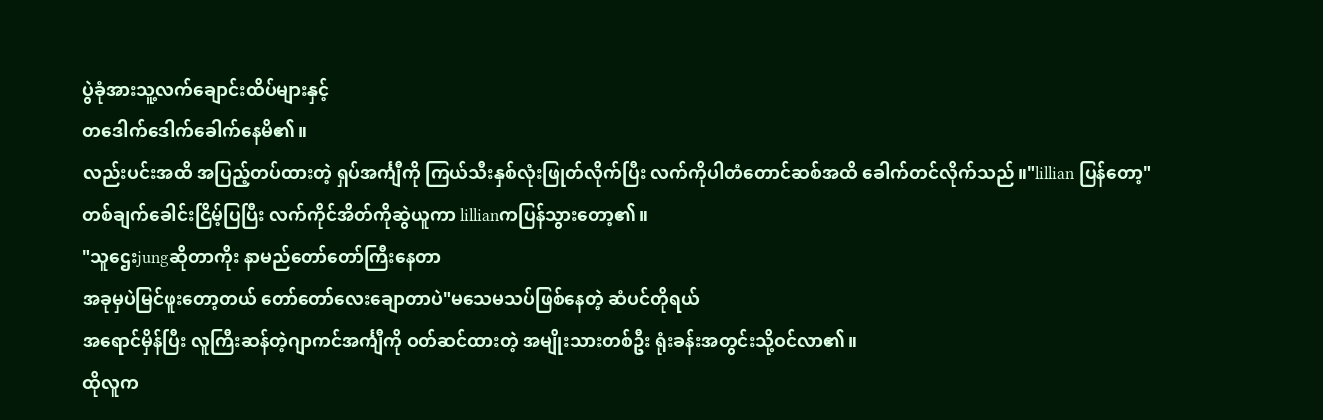ပွဲခုံအားသူ့လက်ချောင်းထိပ်များနှင့်
တဒေါက်ဒေါက်ခေါက်နေမိ၏။
လည်းပင်းအထိ အပြည့်တပ်ထားတဲ့ ရှပ်အင်္ကျီကို ကြယ်သီးနှစ်လုံးဖြုတ်လိုက်ပြီး လက်ကိုပါတံတောင်ဆစ်အထိ ခေါက်တင်လိုက်သည်။"lillian ပြန်တော့"
တစ်ချက်ခေါင်းငြိမ့်ပြပြီး လက်ကိုင်အိတ်ကိုဆွဲယူကာ lillianကပြန်သွားတော့၏။
"သူဌေးjungဆိုတာကိုး နာမည်တော်တော်ကြီးနေတာ
အခုမှပဲမြင်ဖူးတော့တယ် တော်တော်လေးချောတာပဲ"မသေမသပ်ဖြစ်နေတဲ့ ဆံပင်တိုရယ်
အရောင်မှိန်ပြီး လူကြီးဆန်တဲ့ဂျာကင်အင်္ကျီကို ဝတ်ဆင်ထားတဲ့ အမျိုးသားတစ်ဦး ရုံးခန်းအတွင်းသို့ဝင်လာ၏။
ထိုလူက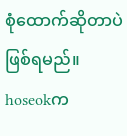စုံထောက်ဆိုတာပဲဖြစ်ရမည်။
hoseokက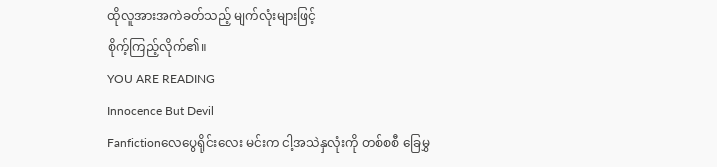ထိုလူအားအကဲခတ်သည့် မျက်လုံးများဖြင့်
စိုက့်ကြည့်လိုက်၏။
YOU ARE READING
Innocence But Devil
Fanfictionလေပွေရိုင်းလေး မင်းက ငါ့အသဲနှလုံးကို တစ်စစီ ခြေမွှ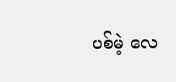ပစ်မဲ့ လေ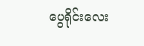ပွေရိုင်းလေး